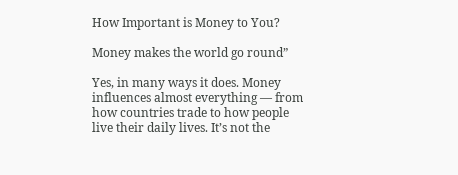How Important is Money to You?

Money makes the world go round”

Yes, in many ways it does. Money influences almost everything — from how countries trade to how people live their daily lives. It’s not the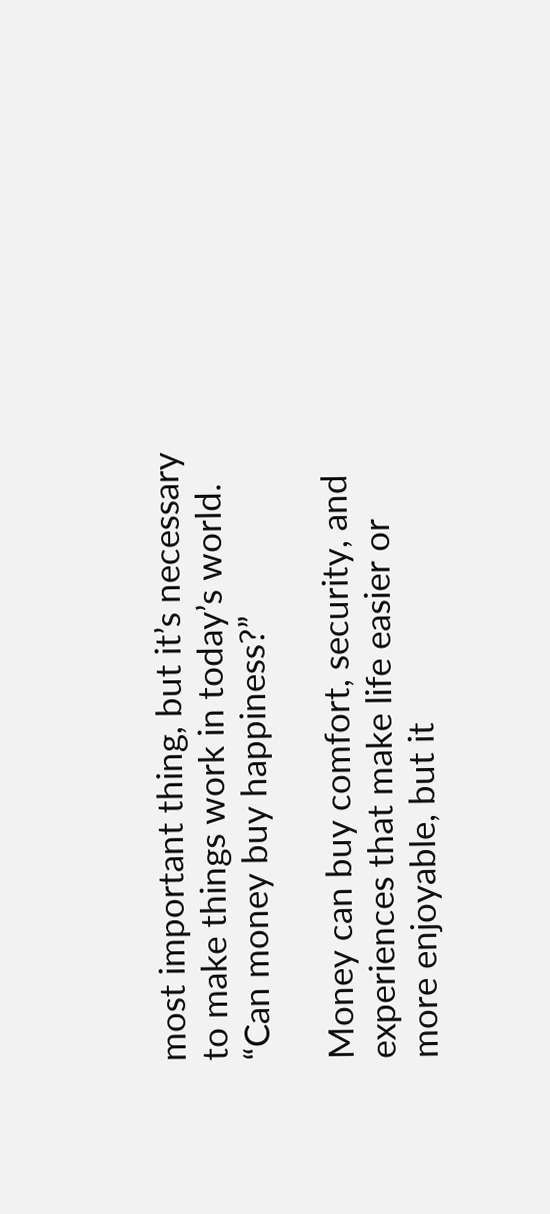most important thing, but it’s necessary to make things work in today’s world.
“Can money buy happiness?”

Money can buy comfort, security, and experiences that make life easier or more enjoyable, but it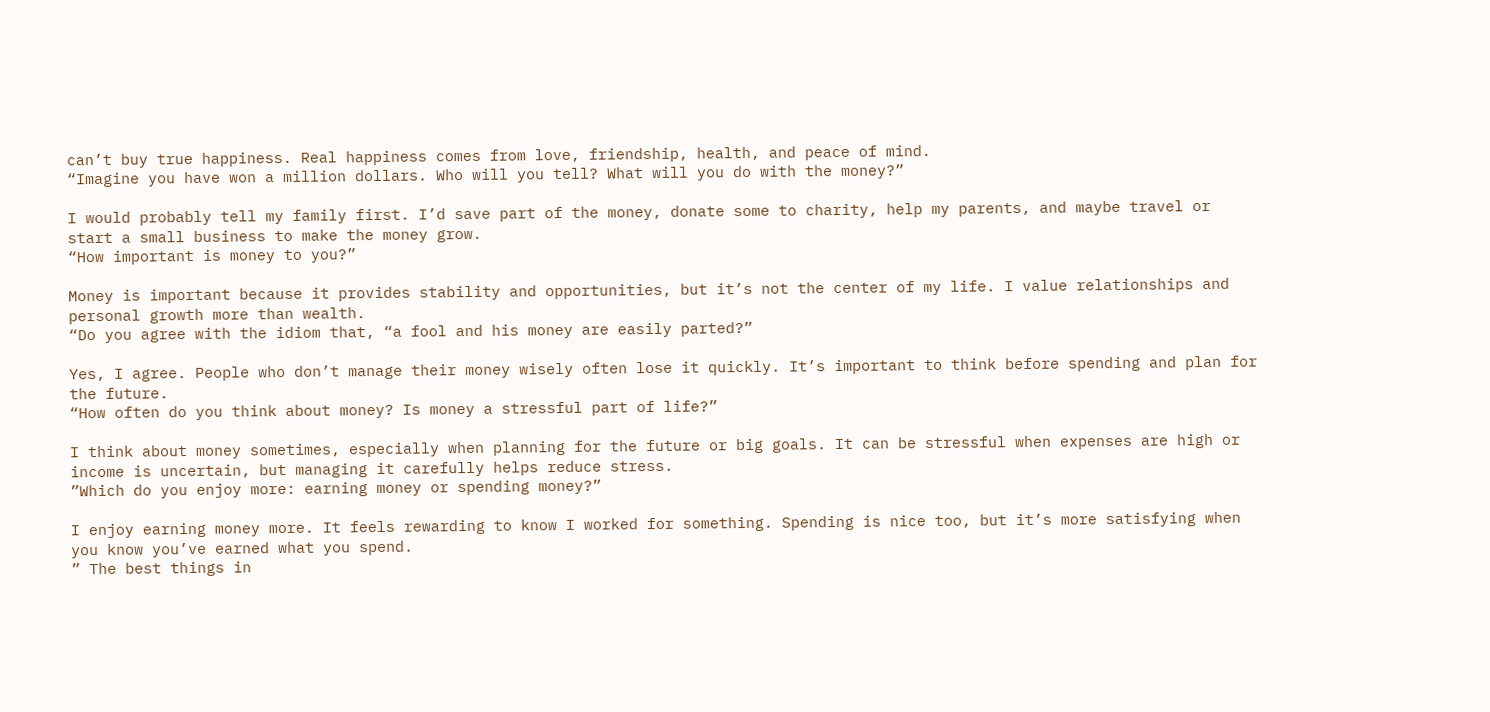can’t buy true happiness. Real happiness comes from love, friendship, health, and peace of mind.
“Imagine you have won a million dollars. Who will you tell? What will you do with the money?”

I would probably tell my family first. I’d save part of the money, donate some to charity, help my parents, and maybe travel or start a small business to make the money grow.
“How important is money to you?”

Money is important because it provides stability and opportunities, but it’s not the center of my life. I value relationships and personal growth more than wealth.
“Do you agree with the idiom that, “a fool and his money are easily parted?”

Yes, I agree. People who don’t manage their money wisely often lose it quickly. It’s important to think before spending and plan for the future.
“How often do you think about money? Is money a stressful part of life?”

I think about money sometimes, especially when planning for the future or big goals. It can be stressful when expenses are high or income is uncertain, but managing it carefully helps reduce stress.
”Which do you enjoy more: earning money or spending money?”

I enjoy earning money more. It feels rewarding to know I worked for something. Spending is nice too, but it’s more satisfying when you know you’ve earned what you spend.
” The best things in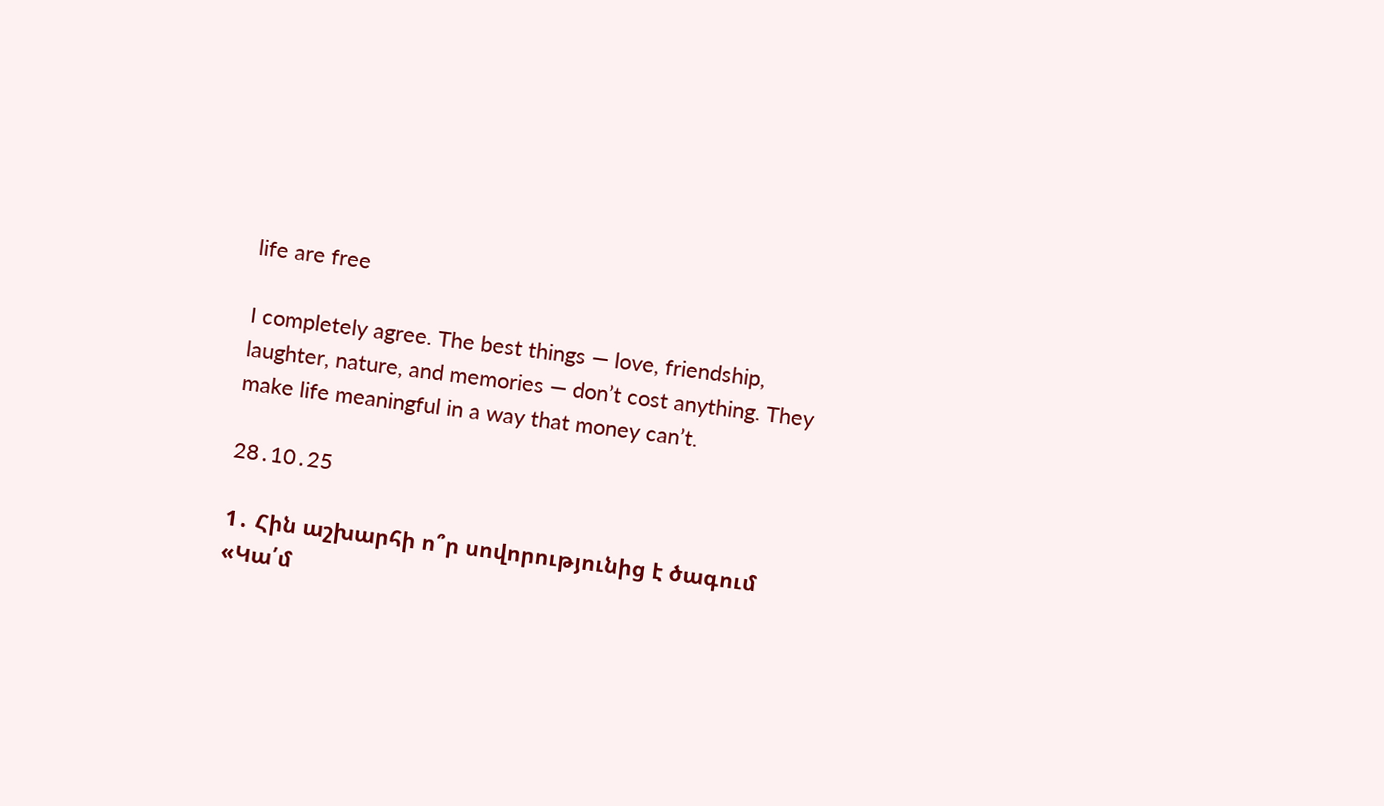life are free

I completely agree. The best things — love, friendship, laughter, nature, and memories — don’t cost anything. They make life meaningful in a way that money can’t.

28․10․25

1․ Հին աշխարհի ո՞ր սովորությունից է ծագում «Կա՛մ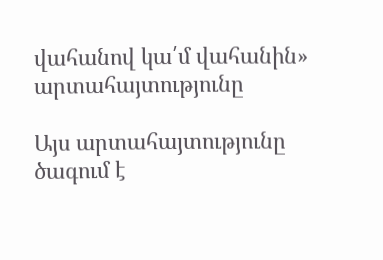վահանով կա՛մ վահանին» արտահայտությունը

Այս արտահայտությունը ծագում է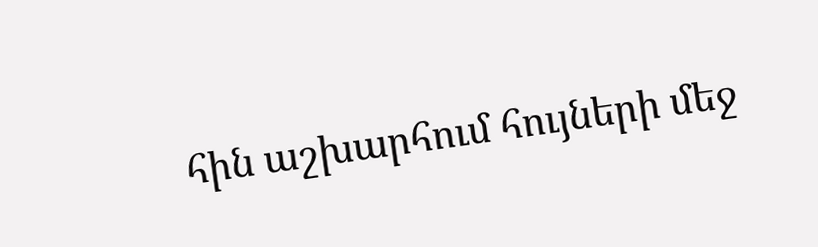հին աշխարհում հույների մեջ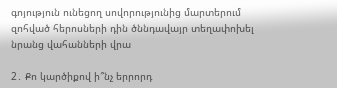գոյություն ունեցող սովորությունից մարտերում զոհված հերոսների դին ծննդավայր տեղափոխել նրանց վահանների վրա

2․ Քո կարծիքով ի՞նչ երրորդ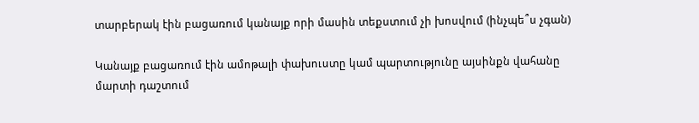տարբերակ էին բացառում կանայք որի մասին տեքստում չի խոսվում (ինչպե՞ս չգան)

Կանայք բացառում էին ամոթալի փախուստը կամ պարտությունը այսինքն վահանը մարտի դաշտում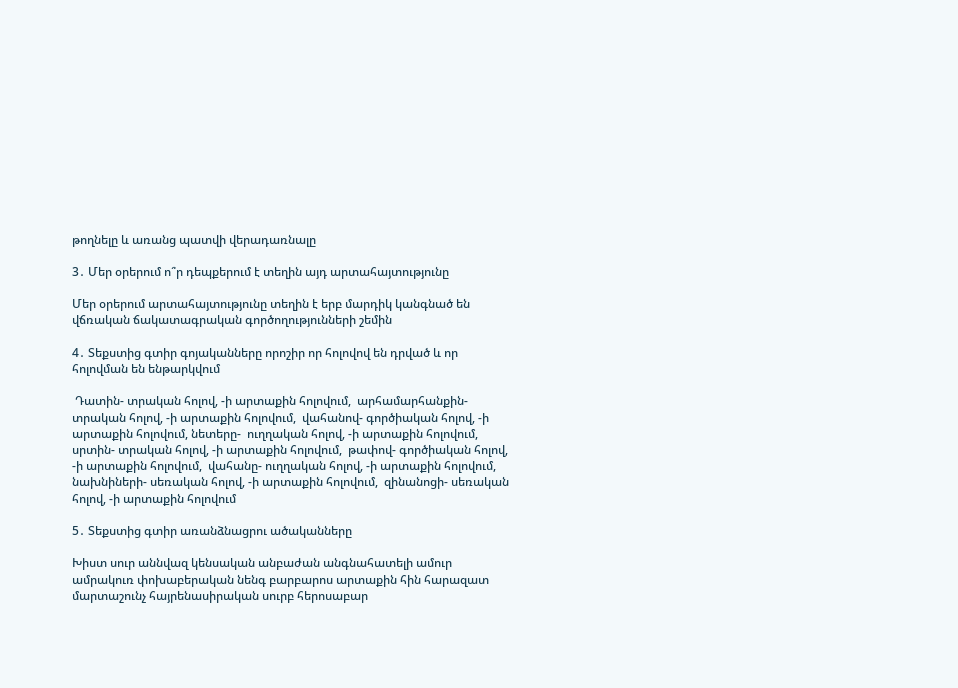թողնելը և առանց պատվի վերադառնալը

3․ Մեր օրերում ո՞ր դեպքերում է տեղին այդ արտահայտությունը

Մեր օրերում արտահայտությունը տեղին է երբ մարդիկ կանգնած են վճռական ճակատագրական գործողությունների շեմին

4․ Տեքստից գտիր գոյականները որոշիր որ հոլովով են դրված և որ հոլովման են ենթարկվում

 Դատին- տրական հոլով, -ի արտաքին հոլովում,  արհամարհանքին- տրական հոլով, -ի արտաքին հոլովում,  վահանով- գործիական հոլով, -ի արտաքին հոլովում, նետերը-  ուղղական հոլով, -ի արտաքին հոլովում,  սրտին- տրական հոլով, -ի արտաքին հոլովում,  թափով- գործիական հոլով, -ի արտաքին հոլովում,  վահանը- ուղղական հոլով, -ի արտաքին հոլովում, նախնիների- սեռական հոլով, -ի արտաքին հոլովում,  զինանոցի- սեռական հոլով, -ի արտաքին հոլովում

5․ Տեքստից գտիր առանձնացրու ածականները

Խիստ սուր աննվազ կենսական անբաժան անգնահատելի ամուր ամրակուռ փոխաբերական նենգ բարբարոս արտաքին հին հարազատ մարտաշունչ հայրենասիրական սուրբ հերոսաբար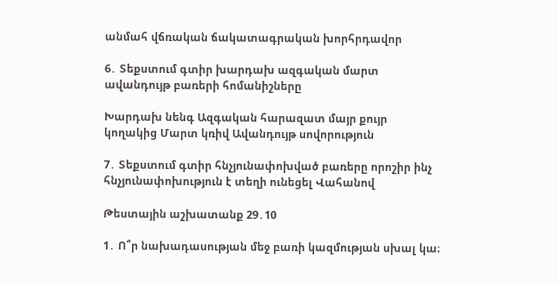անմահ վճռական ճակատագրական խորհրդավոր

6․ Տեքստում գտիր խարդախ ազգական մարտ ավանդույթ բառերի հոմանիշները

Խարդախ նենգ Ազգական հարազատ մայր քույր կողակից Մարտ կռիվ Ավանդույթ սովորություն

7․ Տեքստում գտիր հնչյունափոխված բառերը որոշիր ինչ հնչյունափոխություն է տեղի ունեցել Վահանով

Թեստային աշխատանք 29․10

1․ Ո՞ր նախադասության մեջ բառի կազմության սխալ կա։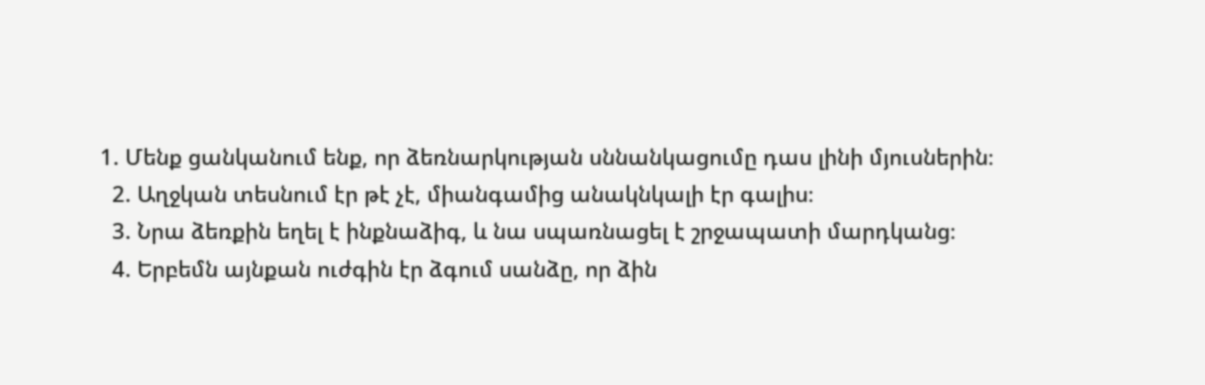1. Մենք ցանկանում ենք, որ ձեռնարկության սննանկացումը դաս լինի մյուսներին։
  2. Աղջկան տեսնում էր թէ չէ, միանգամից անակնկալի էր գալիս։
  3. Նրա ձեռքին եղել է ինքնաձիգ, և նա սպառնացել է շրջապատի մարդկանց։
  4. Երբեմն այնքան ուժգին էր ձգում սանձը, որ ձին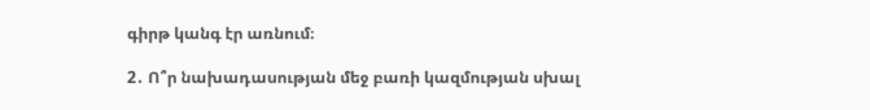գիրթ կանգ էր առնում։

2․ Ո՞ր նախադասության մեջ բառի կազմության սխալ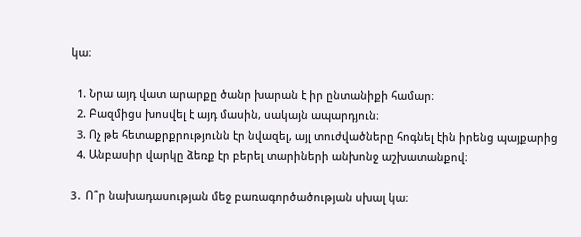կա։

  1. Նրա այդ վատ արարքը ծանր խարան է իր ընտանիքի համար։
  2. Բազմիցս խոսվել է այդ մասին, սակայն ապարդյուն։
  3. Ոչ թե հետաքրքրությունն էր նվազել, այլ տուժվածները հոգնել էին իրենց պայքարից
  4. Անբասիր վարկը ձեռք էր բերել տարիների անխոնջ աշխատանքով։

3․ Ո՞ր նախադասության մեջ բառագործածության սխալ կա։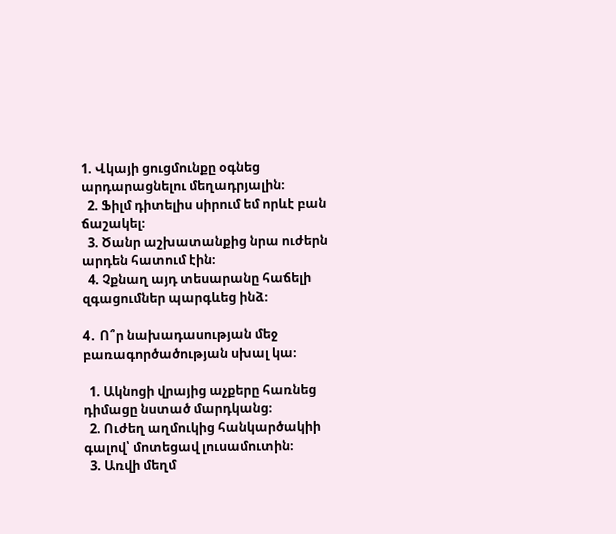1. Վկայի ցուցմունքը օգնեց արդարացնելու մեղադրյալին։
  2. Ֆիլմ դիտելիս սիրում եմ որևէ բան ճաշակել։
  3. Ծանր աշխատանքից նրա ուժերն արդեն հատում էին։
  4. Չքնաղ այդ տեսարանը հաճելի զգացումներ պարգևեց ինձ։

4․ Ո՞ր նախադասության մեջ բառագործածության սխալ կա։

  1. Ակնոցի վրայից աչքերը հառնեց դիմացը նստած մարդկանց։
  2. Ուժեղ աղմուկից հանկարծակիի գալով՝ մոտեցավ լուսամուտին։
  3. Առվի մեղմ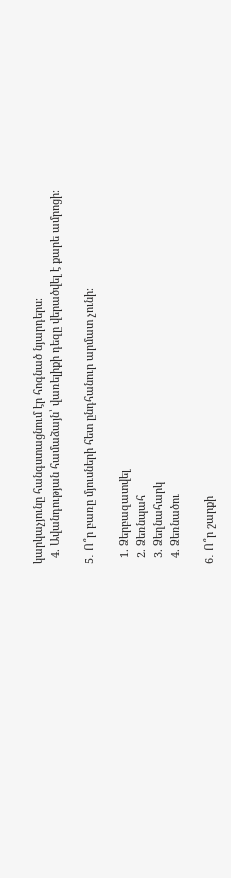կարկաչյունը հանգստացնում էր հոգնած նյարդերս։
  4. Ավանդության համաձայն՝ վառելիքի դեզը վերածվել է քարե ամրոցի։

5․ Ո՞ր բառը մյուսների հետ ընդհանուր արմատ չունի։

  1. Ձերբազատվել
  2. Ձեռնպահ
  3. Ձեղնահարկ
  4. Ձեռնածու

6․ Ո՞ր շարքի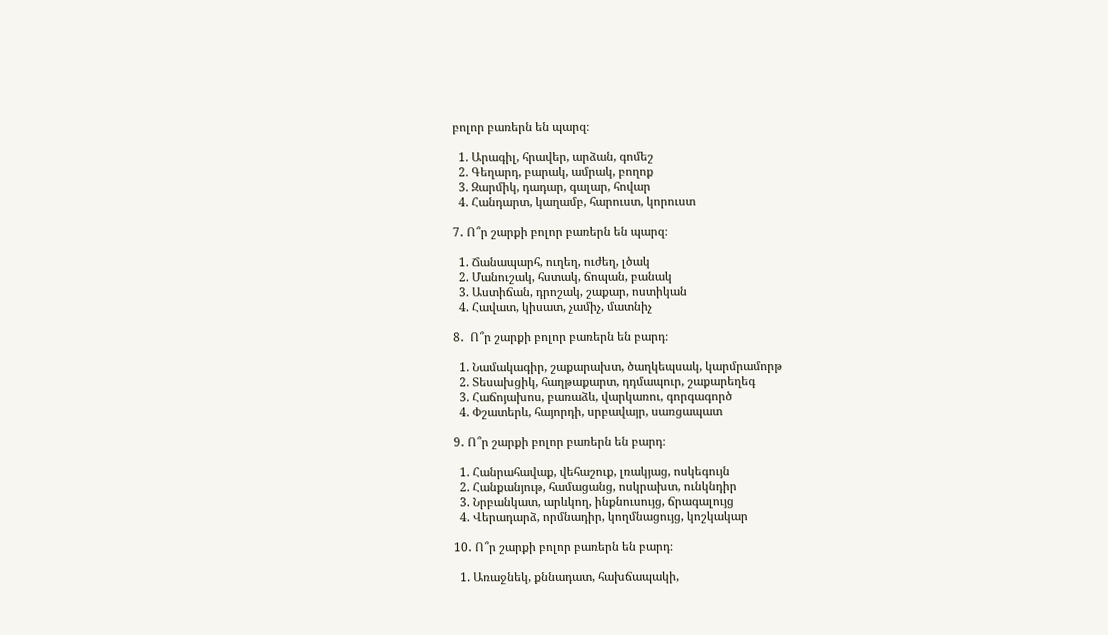բոլոր բառերն են պարզ։

  1. Արագիլ, հրավեր, արձան, գոմեշ
  2. Գեղարդ, բարակ, ամրակ, բողոք
  3. Զարմիկ, դադար, գալար, հովար
  4. Հանդարտ, կաղամբ, հարուստ, կորուստ

7․ Ո՞ր շարքի բոլոր բառերն են պարզ։

  1. Ճանապարհ, ուղեղ, ուժեղ, լծակ
  2. Մանուշակ, հստակ, ճոպան, բանակ
  3. Աստիճան, դրոշակ, շաքար, ոստիկան
  4. Հավատ, կիսատ, չամիչ, մատնիչ

8․  Ո՞ր շարքի բոլոր բառերն են բարդ։

  1. Նամակագիր, շաքարախտ, ծաղկեպսակ, կարմրամորթ
  2. Տեսախցիկ, հաղթաքարտ, դդմապուր, շաքարեղեգ
  3. Հաճոյախոս, բառաձև, վարկառու, գորգագործ
  4. Փշատերև, հայորդի, սրբավայր, սառցապատ

9․ Ո՞ր շարքի բոլոր բառերն են բարդ։

  1. Հանրահավաք, վեհաշուք, լռակյաց, ոսկեգույն
  2. Հանքանյութ, համացանց, ոսկրախտ, ունկնդիր
  3. Նրբանկատ, արևկող, ինքնուսույց, ճրագալույց
  4. Վերադարձ, որմնադիր, կողմնացույց, կոշկակար

10․ Ո՞ր շարքի բոլոր բառերն են բարդ։

  1. Առաջնեկ, քննադատ, հախճապակի,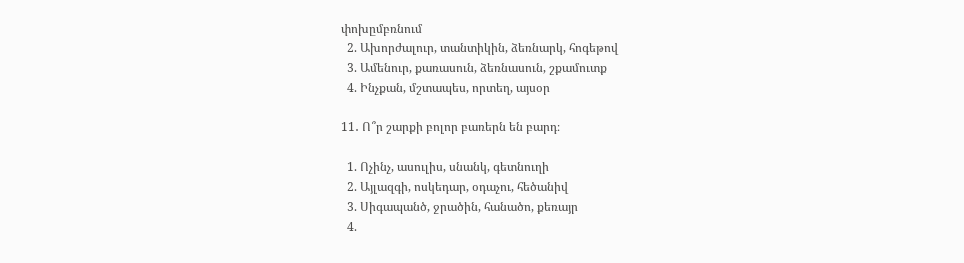փոխըմբռնում
  2. Ախորժալուր, տանտիկին, ձեռնարկ, հոգեթով
  3. Ամենուր, քառասուն, ձեռնասուն, շքամուտք
  4. Ինչքան, մշտապես, որտեղ, այսօր

11․ Ո՞ր շարքի բոլոր բառերն են բարդ։

  1. Ոչինչ, ասուլիս, սնանկ, գետնուղի
  2. Այլազգի, ոսկեդար, օդաչու, հեծանիվ
  3. Սիգապանծ, ջրածին, հանածո, քեռայր
  4.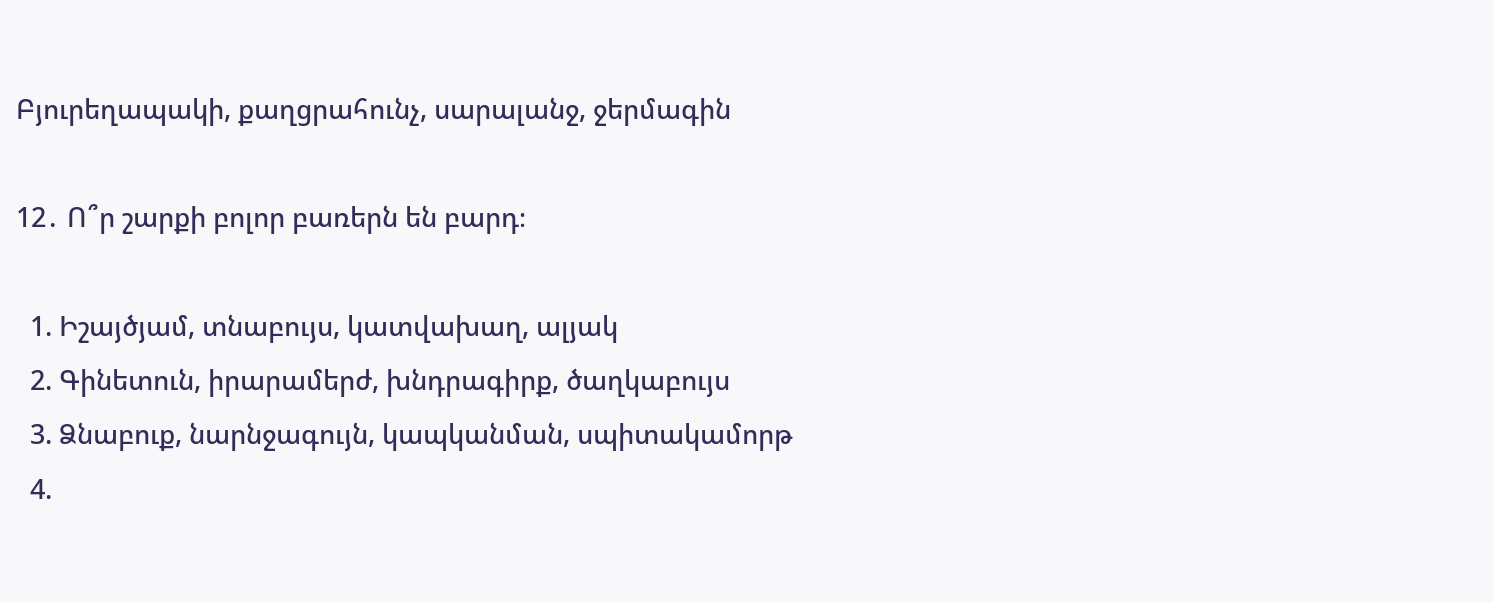Բյուրեղապակի, քաղցրահունչ, սարալանջ, ջերմագին

12․ Ո՞ր շարքի բոլոր բառերն են բարդ։

  1. Իշայծյամ, տնաբույս, կատվախաղ, ալյակ
  2. Գինետուն, իրարամերժ, խնդրագիրք, ծաղկաբույս
  3. Ձնաբուք, նարնջագույն, կապկանման, սպիտակամորթ
  4.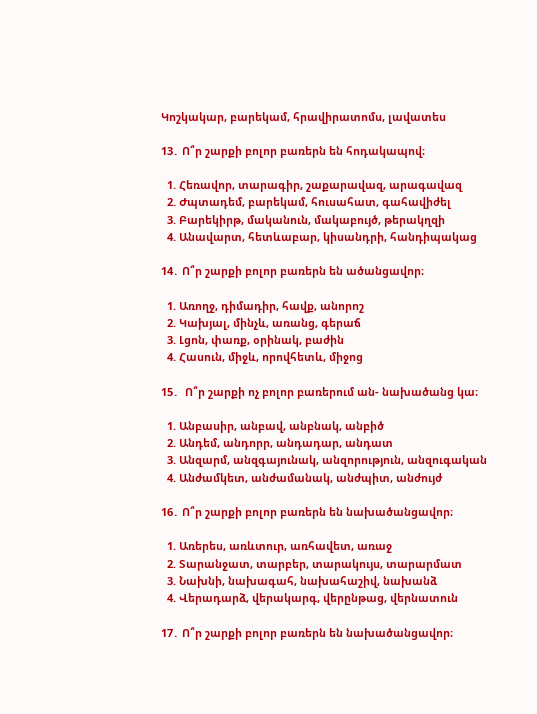Կոշկակար, բարեկամ, հրավիրատոմս, լավատես

13․ Ո՞ր շարքի բոլոր բառերն են հոդակապով։

  1. Հեռավոր, տարագիր, շաքարավազ, արագավազ
  2. Ժպտադեմ, բարեկամ, հուսահատ, գահավիժել
  3. Բարեկիրթ, մականուն, մակաբույծ, թերակղզի
  4. Անավարտ, հետևաբար, կիսանդրի, հանդիպակաց

14․ Ո՞ր շարքի բոլոր բառերն են ածանցավոր։

  1. Առողջ, դիմադիր, հավք, անորոշ
  2. Կախյալ, մինչև, առանց, գերաճ
  3. Լցոն, փառք, օրինակ, բաժին
  4. Հասուն, միջև, որովհետև, միջոց

15․  Ո՞ր շարքի ոչ բոլոր բառերում ան- նախածանց կա։

  1. Անբասիր, անբավ, անբնակ, անբիծ
  2. Անդեմ, անդորր, անդադար, անդատ
  3. Անզարմ, անզգայունակ, անզորություն, անզուգական
  4. Անժամկետ, անժամանակ, անժպիտ, անժույժ

16․ Ո՞ր շարքի բոլոր բառերն են նախածանցավոր։

  1. Առերես, առևտուր, առհավետ, առաջ
  2. Տարանջատ, տարբեր, տարակույս, տարարմատ
  3. Նախնի, նախագահ, նախահաշիվ, նախանձ
  4. Վերադարձ, վերակարգ, վերընթաց, վերնատուն

17․ Ո՞ր շարքի բոլոր բառերն են նախածանցավոր։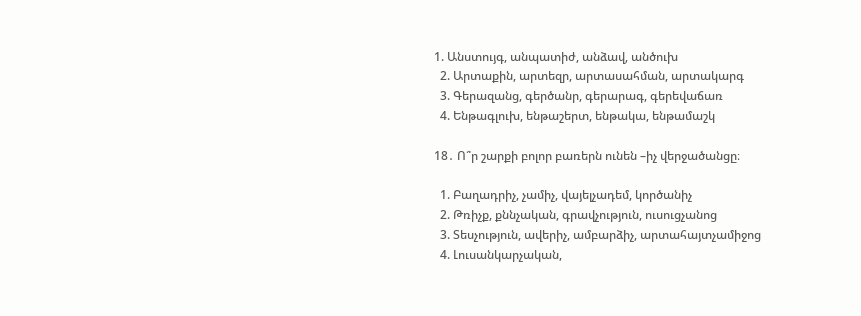1. Անստույգ, անպատիժ, անձավ, անծուխ
  2. Արտաքին, արտեզր, արտասահման, արտակարգ
  3. Գերազանց, գերծանր, գերարագ, գերեվաճառ
  4. Ենթագլուխ, ենթաշերտ, ենթակա, ենթամաշկ

18․ Ո՞ր շարքի բոլոր բառերն ունեն –իչ վերջածանցը։

  1. Բաղադրիչ, չամիչ, վայելչադեմ, կործանիչ
  2. Թռիչք, քննչական, գրավչություն, ուսուցչանոց
  3. Տեսչություն, ավերիչ, ամբարձիչ, արտահայտչամիջոց
  4. Լուսանկարչական,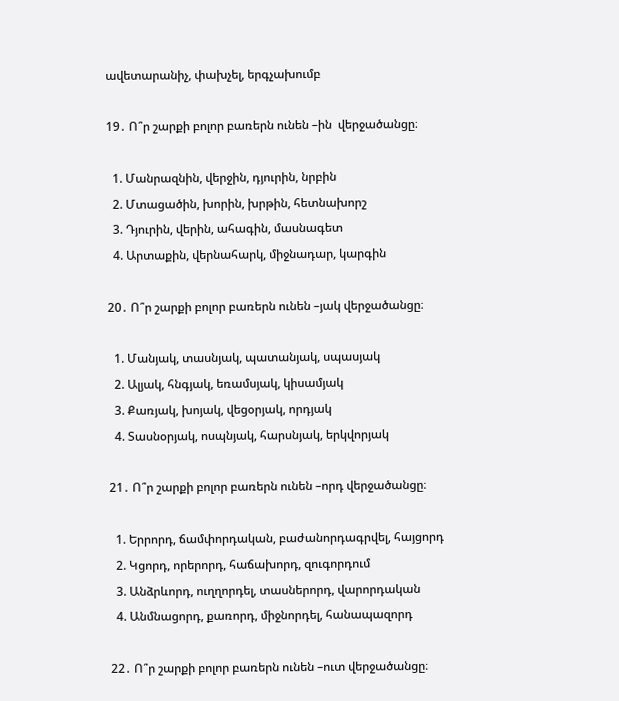ավետարանիչ, փախչել, երգչախումբ

19․ Ո՞ր շարքի բոլոր բառերն ունեն –ին  վերջածանցը։

  1. Մանրազնին, վերջին, դյուրին, նրբին
  2. Մտացածին, խորին, խրթին, հետնախորշ
  3. Դյուրին, վերին, ահագին, մասնագետ
  4. Արտաքին, վերնահարկ, միջնադար, կարգին

20․ Ո՞ր շարքի բոլոր բառերն ունեն –յակ վերջածանցը։

  1. Մանյակ, տասնյակ, պատանյակ, սպասյակ
  2. Ալյակ, հնգյակ, եռամսյակ, կիսամյակ
  3. Քառյակ, խոյակ, վեցօրյակ, որդյակ
  4. Տասնօրյակ, ոսպնյակ, հարսնյակ, երկվորյակ

21․ Ո՞ր շարքի բոլոր բառերն ունեն –որդ վերջածանցը։

  1. Երրորդ, ճամփորդական, բաժանորդագրվել, հայցորդ
  2. Կցորդ, որերորդ, հաճախորդ, զուգորդում
  3. Անձրևորդ, ուղղորդել, տասներորդ, վարորդական
  4. Անմնացորդ, քառորդ, միջնորդել, հանապազորդ

22․ Ո՞ր շարքի բոլոր բառերն ունեն –ուտ վերջածանցը։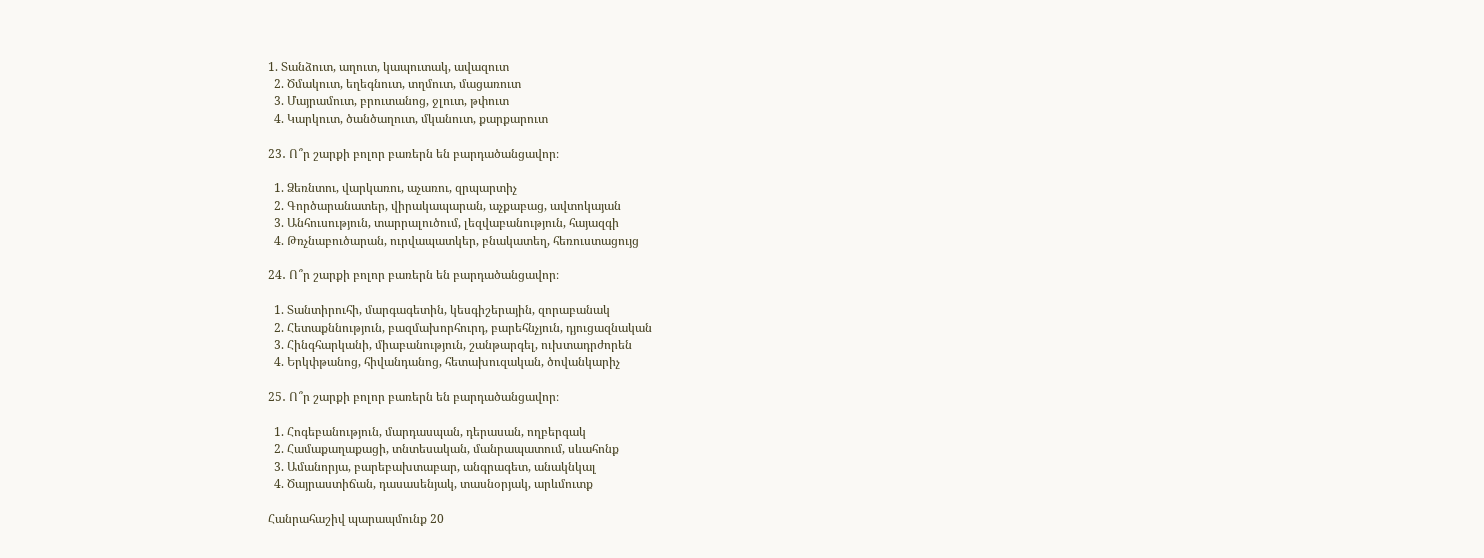1. Տանձուտ, աղուտ, կապուտակ, ավազուտ
  2. Ծմակուտ, եղեգնուտ, տղմուտ, մացառուտ
  3. Մայրամուտ, բրուտանոց, ջլուտ, թփուտ
  4. Կարկուտ, ծանծաղուտ, մկանուտ, քարքարուտ

23․ Ո՞ր շարքի բոլոր բառերն են բարդածանցավոր։

  1. Ձեռնտու, վարկառու, աչառու, զրպարտիչ
  2. Գործարանատեր, վիրակապարան, աչքաբաց, ավտոկայան
  3. Անհուսություն, տարրալուծում, լեզվաբանություն, հայազգի
  4. Թռչնաբուծարան, ուրվապատկեր, բնակատեղ, հեռուստացույց

24․ Ո՞ր շարքի բոլոր բառերն են բարդածանցավոր։

  1. Տանտիրուհի, մարգագետին, կեսգիշերային, զորաբանակ
  2. Հետաքննություն, բազմախորհուրդ, բարեհնչյուն, դյուցազնական
  3. Հինգհարկանի, միաբանություն, շանթարգել, ուխտադրժորեն
  4. Երկփթանոց, հիվանդանոց, հետախուզական, ծովանկարիչ

25․ Ո՞ր շարքի բոլոր բառերն են բարդածանցավոր։

  1. Հոգեբանություն, մարդասպան, դերասան, ողբերգակ
  2. Համաքաղաքացի, տնտեսական, մանրապատում, սևահոնք
  3. Ամանորյա, բարեբախտաբար, անգրագետ, անակնկալ
  4. Ծայրաստիճան, դասասենյակ, տասնօրյակ, արևմուտք

Հանրահաշիվ պարապմունք 20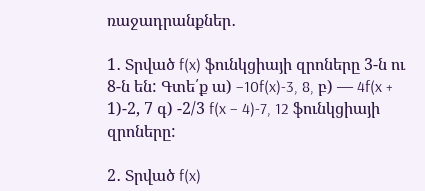ռաջադրանքներ․

1․ Տրված f(x) ֆունկցիայի զրոները 3-ն ու 8-ն են: Գտե՛ք ա) −10f(x)-3, 8, բ) — 4f(x + 1)-2, 7 գ) -2/3 f(x – 4)-7, 12 ֆունկցիայի զրոները:

2․ Տրված f(x)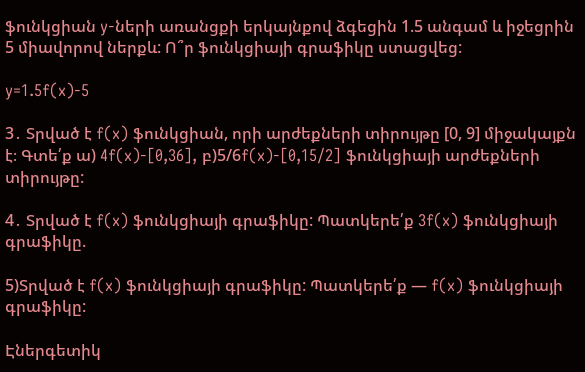ֆունկցիան y-ների առանցքի երկայնքով ձգեցին 1.5 անգամ և իջեցրին 5 միավորով ներքև: Ո՞ր ֆունկցիայի գրաֆիկը ստացվեց:

y=1.5f(x)-5

3․ Տրված է f(x) ֆունկցիան, որի արժեքների տիրույթը [0, 9] միջակայքն է։ Գտե՛ք ա) 4f(x)-[0,36], բ)5/6f(x)-[0,15/2] ֆունկցիայի արժեքների տիրույթը:

4․ Տրված է f(x) ֆունկցիայի գրաֆիկը: Պատկերե՛ք 3f(x) ֆունկցիայի գրաֆիկը.

5)Տրված է f(x) ֆունկցիայի գրաֆիկը: Պատկերե՛ք — f(x) ֆունկցիայի գրաֆիկը:

Էներգետիկ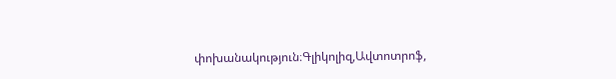փոխանակություն։Գլիկոլիզ,Ավտոտրոֆ,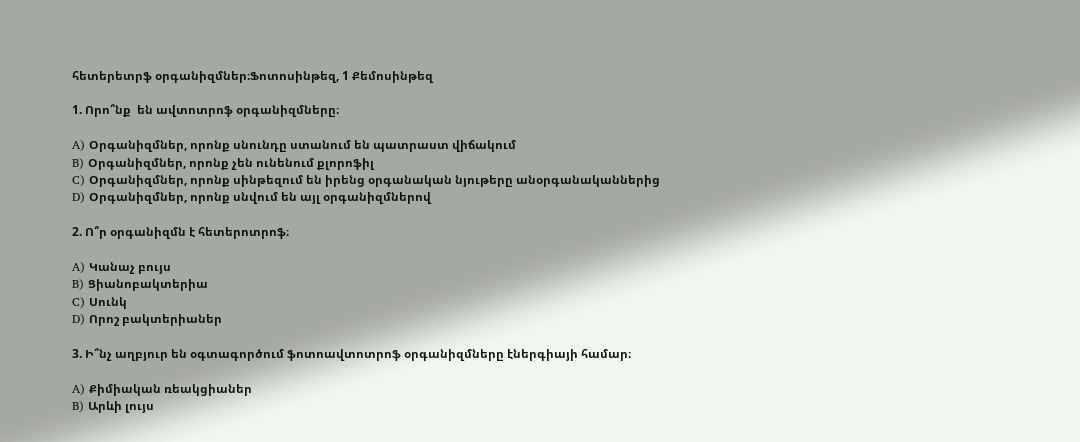հետերետրֆ օրգանիզմներ։Ֆոտոսինթեզ, 1 Քեմոսինթեզ

1. Որո՞նք  են ավտոտրոֆ օրգանիզմները։

A) Օրգանիզմներ, որոնք սնունդը ստանում են պատրաստ վիճակում
B) Օրգանիզմներ, որոնք չեն ունենում քլորոֆիլ
C) Օրգանիզմներ, որոնք սինթեզում են իրենց օրգանական նյութերը անօրգանականներից
D) Օրգանիզմներ, որոնք սնվում են այլ օրգանիզմներով

2. Ո՞ր օրգանիզմն է հետերոտրոֆ։

A) Կանաչ բույս
B) Ցիանոբակտերիա
C) Սունկ
D) Որոշ բակտերիաներ

3. Ի՞նչ աղբյուր են օգտագործում ֆոտոավտոտրոֆ օրգանիզմները էներգիայի համար։

A) Քիմիական ռեակցիաներ
B) Արևի լույս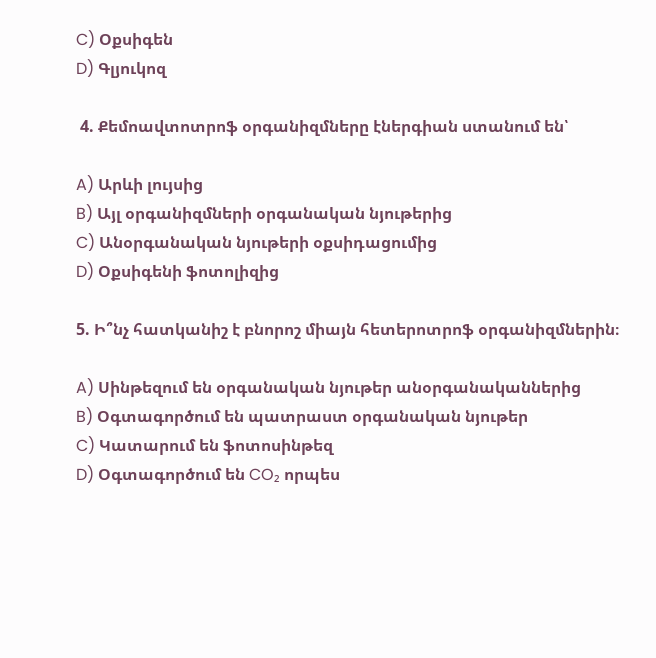C) Օքսիգեն
D) Գլյուկոզ

 4. Քեմոավտոտրոֆ օրգանիզմները էներգիան ստանում են՝

A) Արևի լույսից
B) Այլ օրգանիզմների օրգանական նյութերից
C) Անօրգանական նյութերի օքսիդացումից
D) Օքսիգենի ֆոտոլիզից

5. Ի՞նչ հատկանիշ է բնորոշ միայն հետերոտրոֆ օրգանիզմներին։

A) Սինթեզում են օրգանական նյութեր անօրգանականներից
B) Օգտագործում են պատրաստ օրգանական նյութեր
C) Կատարում են ֆոտոսինթեզ
D) Օգտագործում են CO₂ որպես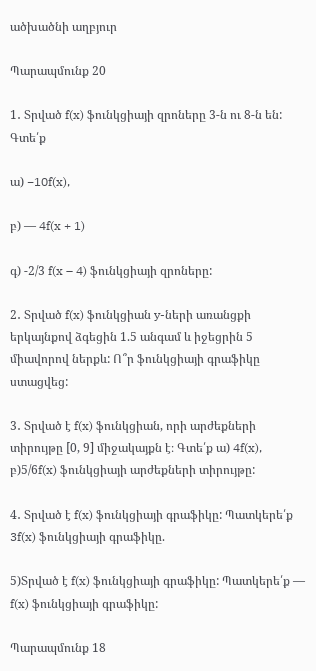ածխածնի աղբյուր

Պարապմունք 20

1․ Տրված f(x) ֆունկցիայի զրոները 3-ն ու 8-ն են: Գտե՛ք

ա) −10f(x),

բ) — 4f(x + 1)

գ) -2/3 f(x – 4) ֆունկցիայի զրոները:

2․ Տրված f(x) ֆունկցիան y-ների առանցքի երկայնքով ձգեցին 1.5 անգամ և իջեցրին 5 միավորով ներքև: Ո՞ր ֆունկցիայի գրաֆիկը ստացվեց:

3․ Տրված է f(x) ֆունկցիան, որի արժեքների տիրույթը [0, 9] միջակայքն է։ Գտե՛ք ա) 4f(x), բ)5/6f(x) ֆունկցիայի արժեքների տիրույթը:

4․ Տրված է f(x) ֆունկցիայի գրաֆիկը: Պատկերե՛ք 3f(x) ֆունկցիայի գրաֆիկը.

5)Տրված է f(x) ֆունկցիայի գրաֆիկը: Պատկերե՛ք — f(x) ֆունկցիայի գրաֆիկը:

Պարապմունք 18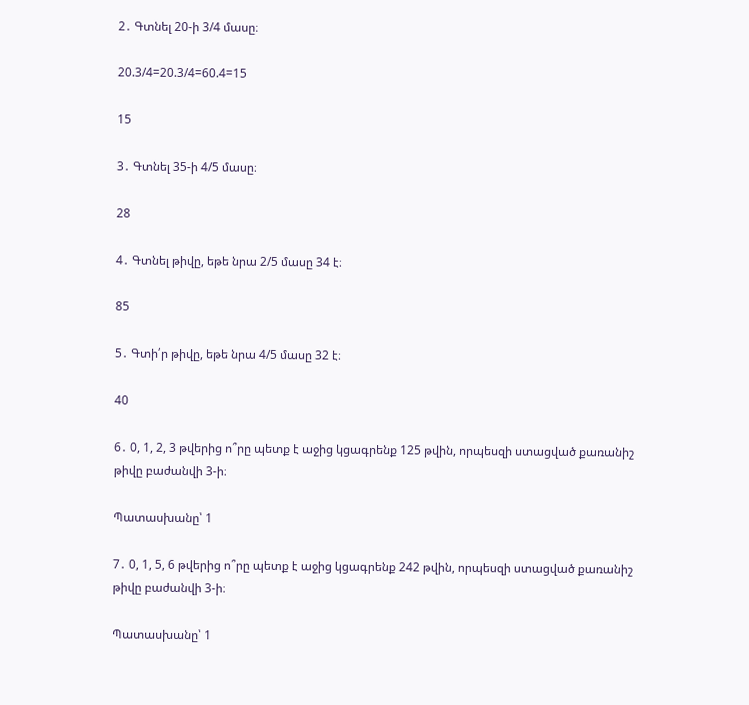2․ Գտնել 20-ի 3/4 մասը։

20.3/4=20.3/4=60.4=15

15

3․ Գտնել 35-ի 4/5 մասը։

28

4․ Գտնել թիվը, եթե նրա 2/5 մասը 34 է։

85

5․ Գտի՛ր թիվը, եթե նրա 4/5 մասը 32 է։

40

6․ 0, 1, 2, 3 թվերից ո՞րը պետք է աջից կցագրենք 125 թվին, որպեսզի ստացված քառանիշ թիվը բաժանվի 3-ի։

Պատասխանը՝ 1

7․ 0, 1, 5, 6 թվերից ո՞րը պետք է աջից կցագրենք 242 թվին, որպեսզի ստացված քառանիշ թիվը բաժանվի 3-ի։

Պատասխանը՝ 1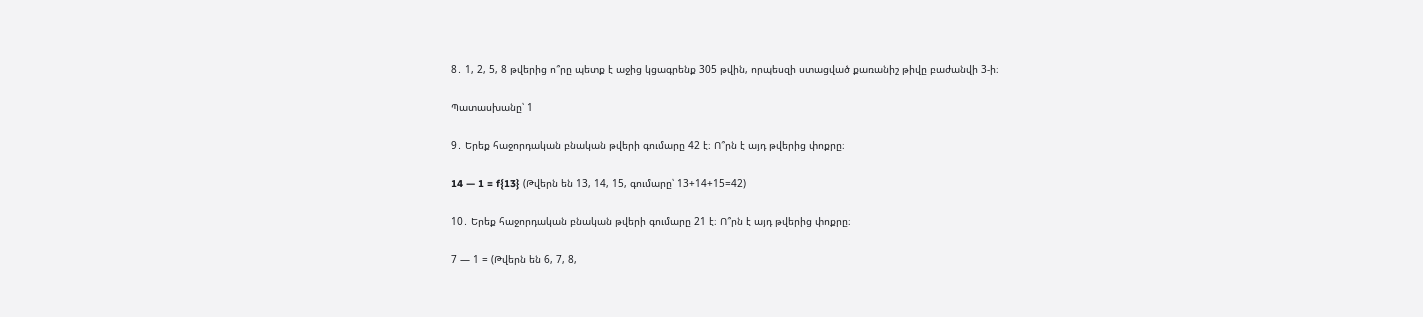8․ 1, 2, 5, 8 թվերից ո՞րը պետք է աջից կցագրենք 305 թվին, որպեսզի ստացված քառանիշ թիվը բաժանվի 3-ի։

Պատասխանը՝ 1

9․ Երեք հաջորդական բնական թվերի գումարը 42 է։ Ո՞րն է այդ թվերից փոքրը։

14 — 1 = f{13} (Թվերն են 13, 14, 15, գումարը՝ 13+14+15=42)

10․ Երեք հաջորդական բնական թվերի գումարը 21 է։ Ո՞րն է այդ թվերից փոքրը։

7 — 1 = (Թվերն են 6, 7, 8,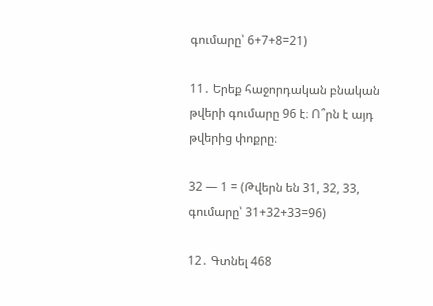գումարը՝ 6+7+8=21)

11․ Երեք հաջորդական բնական թվերի գումարը 96 է։ Ո՞րն է այդ թվերից փոքրը։

32 — 1 = (Թվերն են 31, 32, 33, գումարը՝ 31+32+33=96)

12․ Գտնել 468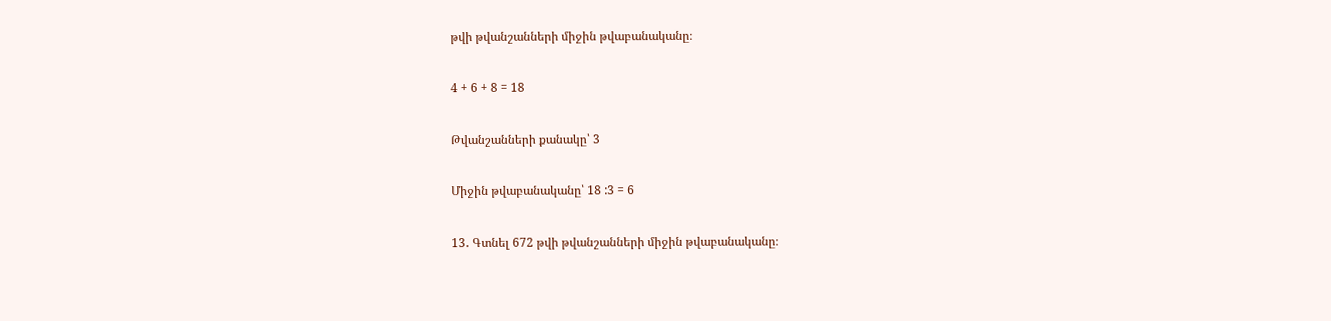թվի թվանշանների միջին թվաբանականը։

4 + 6 + 8 = 18

Թվանշանների քանակը՝ 3

Միջին թվաբանականը՝ 18 :3 = 6

13․ Գտնել 672 թվի թվանշանների միջին թվաբանականը։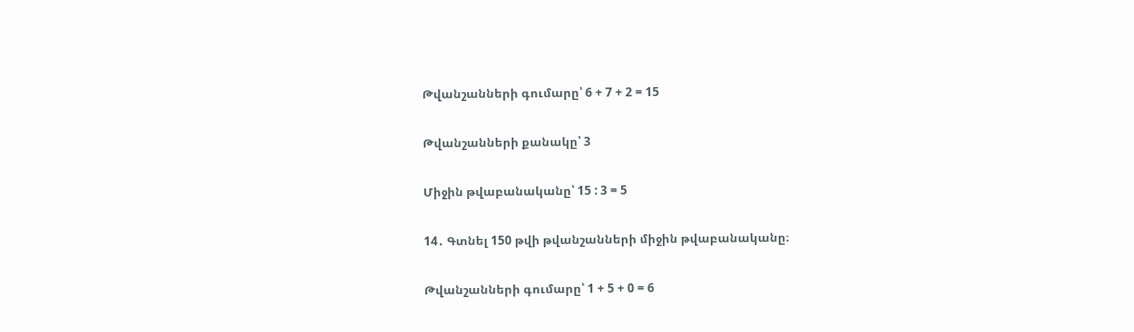Թվանշանների գումարը՝ 6 + 7 + 2 = 15

Թվանշանների քանակը՝ 3

Միջին թվաբանականը՝ 15 : 3 = 5

14․ Գտնել 150 թվի թվանշանների միջին թվաբանականը։

Թվանշանների գումարը՝ 1 + 5 + 0 = 6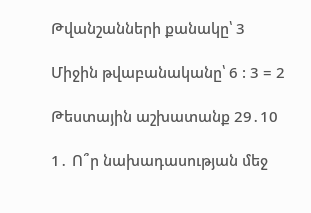Թվանշանների քանակը՝ 3

Միջին թվաբանականը՝ 6 : 3 = 2

Թեստային աշխատանք 29․10

1․ Ո՞ր նախադասության մեջ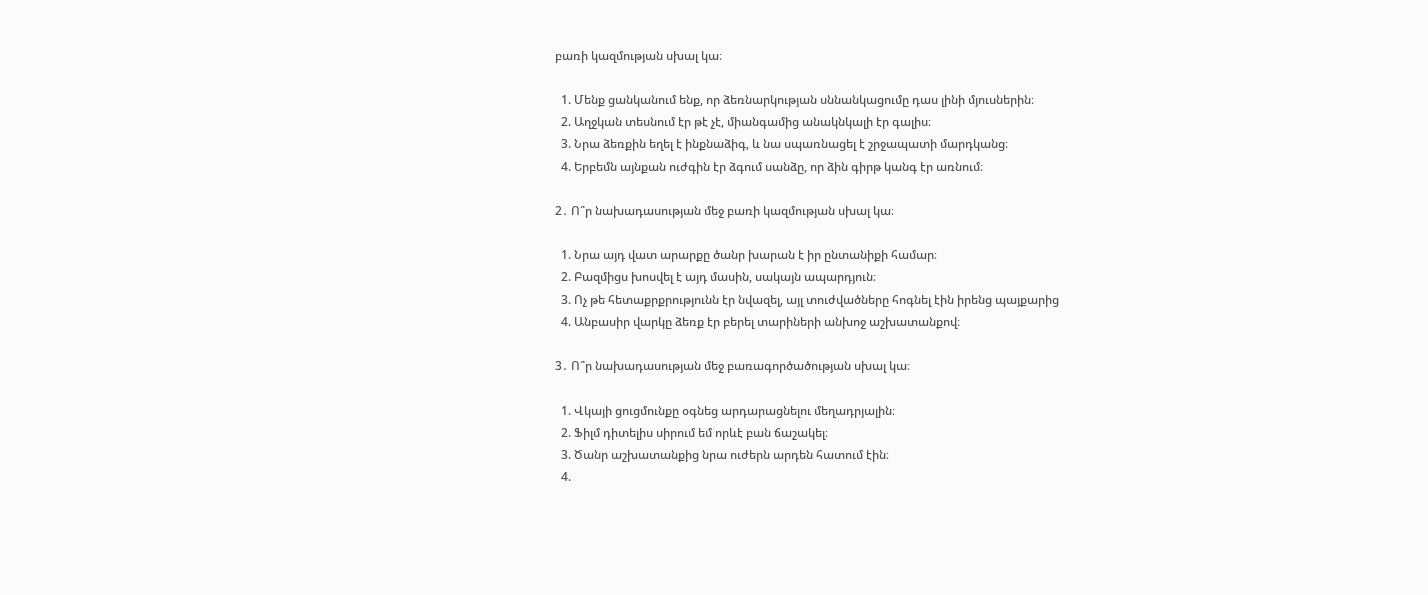բառի կազմության սխալ կա։

  1. Մենք ցանկանում ենք, որ ձեռնարկության սննանկացումը դաս լինի մյուսներին։
  2. Աղջկան տեսնում էր թէ չէ, միանգամից անակնկալի էր գալիս։
  3. Նրա ձեռքին եղել է ինքնաձիգ, և նա սպառնացել է շրջապատի մարդկանց։
  4. Երբեմն այնքան ուժգին էր ձգում սանձը, որ ձին գիրթ կանգ էր առնում։

2․ Ո՞ր նախադասության մեջ բառի կազմության սխալ կա։

  1. Նրա այդ վատ արարքը ծանր խարան է իր ընտանիքի համար։
  2. Բազմիցս խոսվել է այդ մասին, սակայն ապարդյուն։
  3. Ոչ թե հետաքրքրությունն էր նվազել, այլ տուժվածները հոգնել էին իրենց պայքարից
  4. Անբասիր վարկը ձեռք էր բերել տարիների անխոջ աշխատանքով։

3․ Ո՞ր նախադասության մեջ բառագործածության սխալ կա։

  1. Վկայի ցուցմունքը օգնեց արդարացնելու մեղադրյալին։
  2. Ֆիլմ դիտելիս սիրում եմ որևէ բան ճաշակել։
  3. Ծանր աշխատանքից նրա ուժերն արդեն հատում էին։
  4.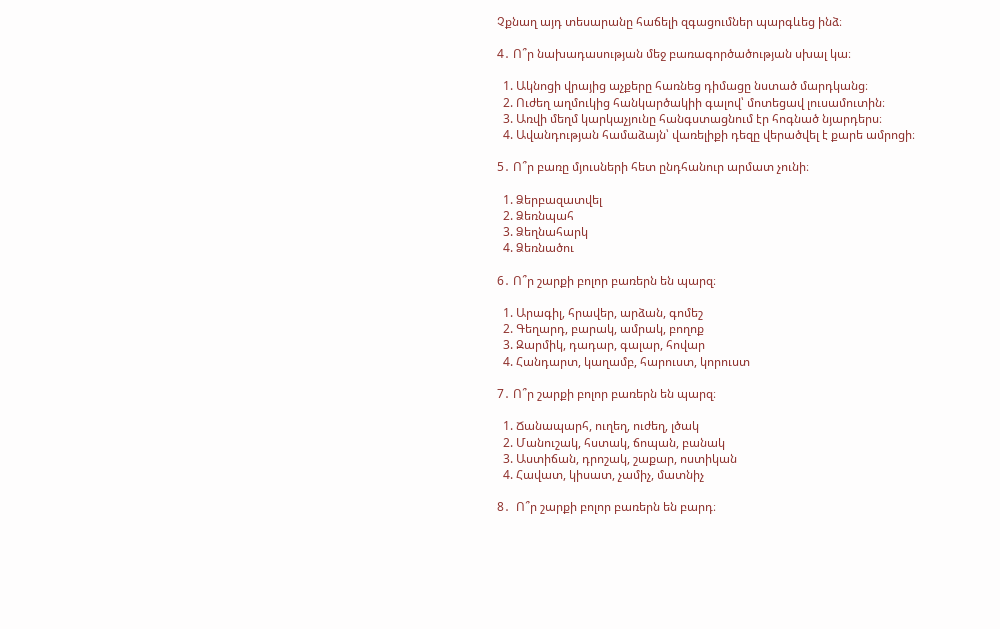Չքնաղ այդ տեսարանը հաճելի զգացումներ պարգևեց ինձ։

4․ Ո՞ր նախադասության մեջ բառագործածության սխալ կա։

  1. Ակնոցի վրայից աչքերը հառնեց դիմացը նստած մարդկանց։
  2. Ուժեղ աղմուկից հանկարծակիի գալով՝ մոտեցավ լուսամուտին։
  3. Առվի մեղմ կարկաչյունը հանգստացնում էր հոգնած նյարդերս։
  4. Ավանդության համաձայն՝ վառելիքի դեզը վերածվել է քարե ամրոցի։

5․ Ո՞ր բառը մյուսների հետ ընդհանուր արմատ չունի։

  1. Ձերբազատվել
  2. Ձեռնպահ
  3. Ձեղնահարկ
  4. Ձեռնածու

6․ Ո՞ր շարքի բոլոր բառերն են պարզ։

  1. Արագիլ, հրավեր, արձան, գոմեշ
  2. Գեղարդ, բարակ, ամրակ, բողոք
  3. Զարմիկ, դադար, գալար, հովար
  4. Հանդարտ, կաղամբ, հարուստ, կորուստ

7․ Ո՞ր շարքի բոլոր բառերն են պարզ։

  1. Ճանապարհ, ուղեղ, ուժեղ, լծակ
  2. Մանուշակ, հստակ, ճոպան, բանակ
  3. Աստիճան, դրոշակ, շաքար, ոստիկան
  4. Հավատ, կիսատ, չամիչ, մատնիչ

8․  Ո՞ր շարքի բոլոր բառերն են բարդ։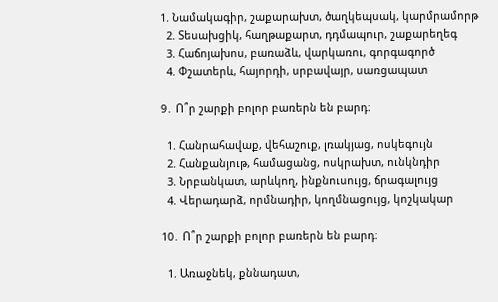1. Նամակագիր, շաքարախտ, ծաղկեպսակ, կարմրամորթ
  2. Տեսախցիկ, հաղթաքարտ, դդմապուր, շաքարեղեգ
  3. Հաճոյախոս, բառաձև, վարկառու, գորգագործ
  4. Փշատերև, հայորդի, սրբավայր, սառցապատ

9․ Ո՞ր շարքի բոլոր բառերն են բարդ։

  1. Հանրահավաք, վեհաշուք, լռակյաց, ոսկեգույն
  2. Հանքանյութ, համացանց, ոսկրախտ, ունկնդիր
  3. Նրբանկատ, արևկող, ինքնուսույց, ճրագալույց
  4. Վերադարձ, որմնադիր, կողմնացույց, կոշկակար

10․ Ո՞ր շարքի բոլոր բառերն են բարդ։

  1. Առաջնեկ, քննադատ,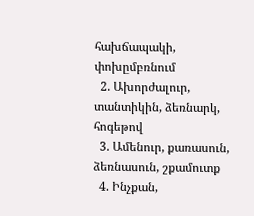հախճապակի, փոխըմբռնում
  2. Ախորժալուր, տանտիկին, ձեռնարկ, հոգեթով
  3. Ամենուր, քառասուն, ձեռնասուն, շքամուտք
  4. Ինչքան,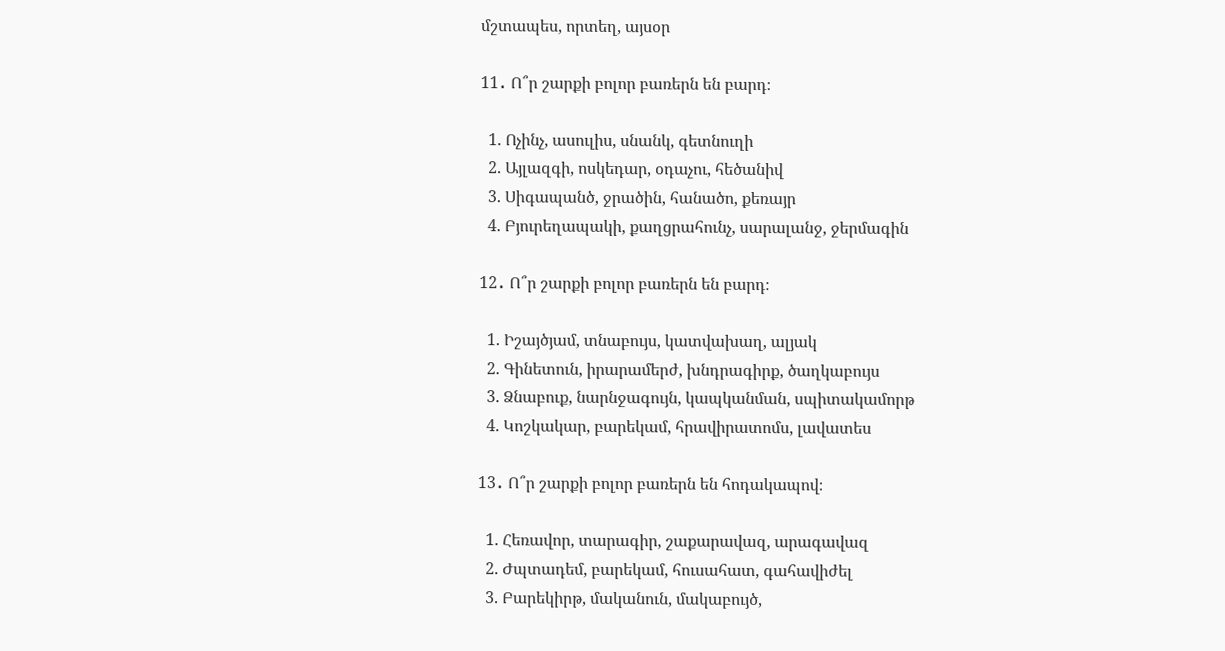մշտապես, որտեղ, այսօր

11․ Ո՞ր շարքի բոլոր բառերն են բարդ։

  1. Ոչինչ, ասուլիս, սնանկ, գետնուղի
  2. Այլազգի, ոսկեդար, օդաչու, հեծանիվ
  3. Սիգապանծ, ջրածին, հանածո, քեռայր
  4. Բյուրեղապակի, քաղցրահունչ, սարալանջ, ջերմագին

12․ Ո՞ր շարքի բոլոր բառերն են բարդ։

  1. Իշայծյամ, տնաբույս, կատվախաղ, ալյակ
  2. Գինետուն, իրարամերժ, խնդրագիրք, ծաղկաբույս
  3. Ձնաբուք, նարնջագույն, կապկանման, սպիտակամորթ
  4. Կոշկակար, բարեկամ, հրավիրատոմս, լավատես

13․ Ո՞ր շարքի բոլոր բառերն են հոդակապով։

  1. Հեռավոր, տարագիր, շաքարավազ, արագավազ
  2. Ժպտադեմ, բարեկամ, հուսահատ, գահավիժել
  3. Բարեկիրթ, մականուն, մակաբույծ,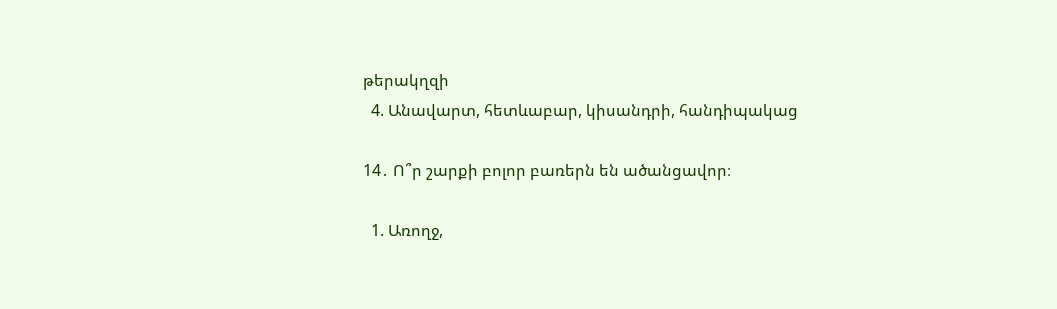թերակղզի
  4. Անավարտ, հետևաբար, կիսանդրի, հանդիպակաց

14․ Ո՞ր շարքի բոլոր բառերն են ածանցավոր։

  1. Առողջ,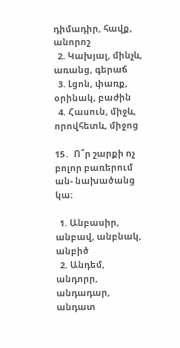դիմադիր, հավք, անորոշ
  2. Կախյալ, մինչև, առանց, գերաճ
  3. Լցոն, փառք, օրինակ, բաժին
  4. Հասուն, միջև, որովհետև, միջոց

15․  Ո՞ր շարքի ոչ բոլոր բառերում ան- նախածանց կա։

  1. Անբասիր, անբավ, անբնակ, անբիծ
  2. Անդեմ, անդորր, անդադար, անդատ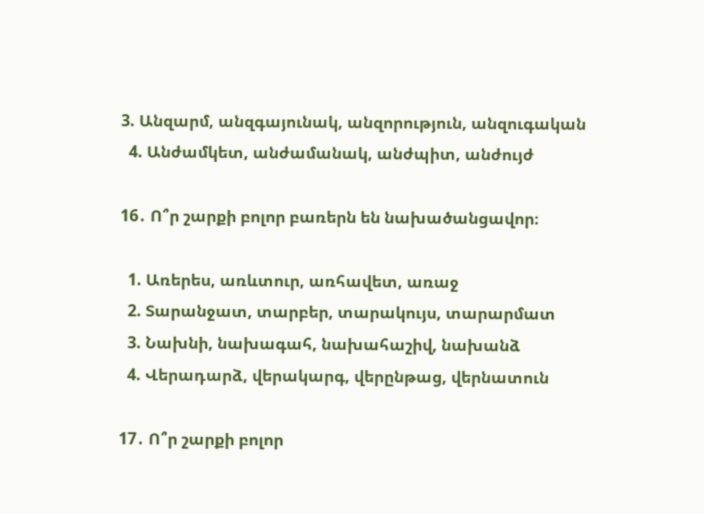3. Անզարմ, անզգայունակ, անզորություն, անզուգական
  4. Անժամկետ, անժամանակ, անժպիտ, անժույժ

16․ Ո՞ր շարքի բոլոր բառերն են նախածանցավոր։

  1. Առերես, առևտուր, առհավետ, առաջ
  2. Տարանջատ, տարբեր, տարակույս, տարարմատ
  3. Նախնի, նախագահ, նախահաշիվ, նախանձ
  4. Վերադարձ, վերակարգ, վերընթաց, վերնատուն

17․ Ո՞ր շարքի բոլոր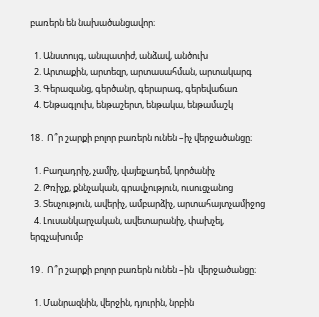բառերն են նախածանցավոր։

  1. Անստույգ, անպատիժ, անձավ, անծուխ
  2. Արտաքին, արտեզր, արտասահման, արտակարգ
  3. Գերազանց, գերծանր, գերարագ, գերեվաճառ
  4. Ենթագլուխ, ենթաշերտ, ենթակա, ենթամաշկ

18․ Ո՞ր շարքի բոլոր բառերն ունեն –իչ վերջածանցը։

  1. Բաղադրիչ, չամիչ, վայելչադեմ, կործանիչ
  2. Թռիչք, քննչական, գրավչություն, ուսուցչանոց
  3. Տեսչություն, ավերիչ, ամբարձիչ, արտահայտչամիջոց
  4. Լուսանկարչական, ավետարանիչ, փախչել, երգչախումբ

19․ Ո՞ր շարքի բոլոր բառերն ունեն –ին  վերջածանցը։

  1. Մանրազնին, վերջին, դյուրին, նրբին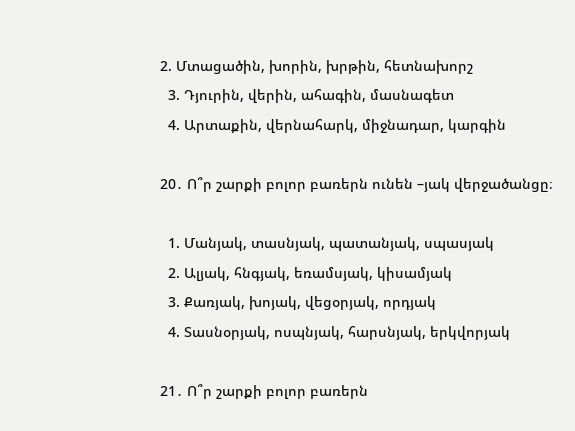2. Մտացածին, խորին, խրթին, հետնախորշ
  3. Դյուրին, վերին, ահագին, մասնագետ
  4. Արտաքին, վերնահարկ, միջնադար, կարգին

20․ Ո՞ր շարքի բոլոր բառերն ունեն –յակ վերջածանցը։

  1. Մանյակ, տասնյակ, պատանյակ, սպասյակ
  2. Ալյակ, հնգյակ, եռամսյակ, կիսամյակ
  3. Քառյակ, խոյակ, վեցօրյակ, որդյակ
  4. Տասնօրյակ, ոսպնյակ, հարսնյակ, երկվորյակ

21․ Ո՞ր շարքի բոլոր բառերն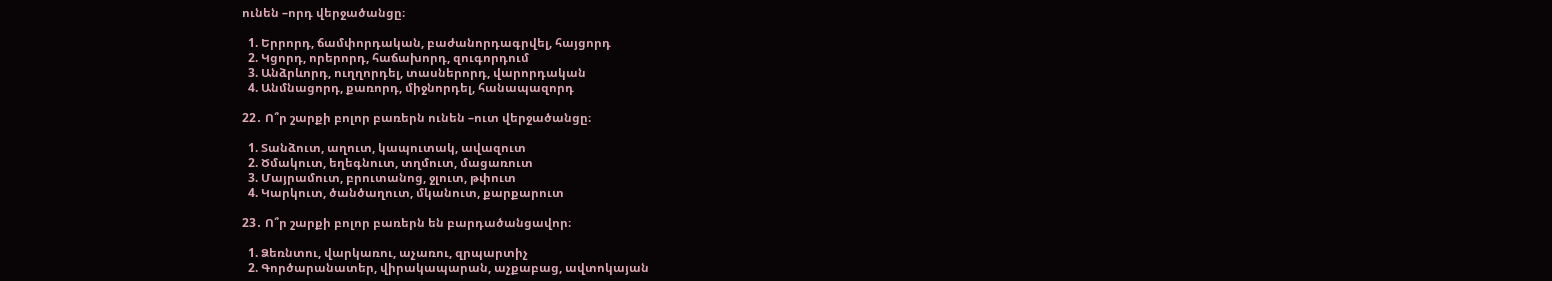ունեն –որդ վերջածանցը։

  1. Երրորդ, ճամփորդական, բաժանորդագրվել, հայցորդ
  2. Կցորդ, որերորդ, հաճախորդ, զուգորդում
  3. Անձրևորդ, ուղղորդել, տասներորդ, վարորդական
  4. Անմնացորդ, քառորդ, միջնորդել, հանապազորդ

22․ Ո՞ր շարքի բոլոր բառերն ունեն –ուտ վերջածանցը։

  1. Տանձուտ, աղուտ, կապուտակ, ավազուտ
  2. Ծմակուտ, եղեգնուտ, տղմուտ, մացառուտ
  3. Մայրամուտ, բրուտանոց, ջլուտ, թփուտ
  4. Կարկուտ, ծանծաղուտ, մկանուտ, քարքարուտ

23․ Ո՞ր շարքի բոլոր բառերն են բարդածանցավոր։

  1. Ձեռնտու, վարկառու, աչառու, զրպարտիչ
  2. Գործարանատեր, վիրակապարան, աչքաբաց, ավտոկայան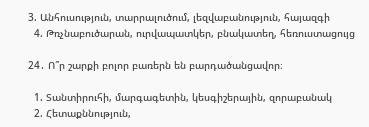3. Անհուսություն, տարրալուծում, լեզվաբանություն, հայազգի
  4. Թռչնաբուծարան, ուրվապատկեր, բնակատեղ, հեռուստացույց

24․ Ո՞ր շարքի բոլոր բառերն են բարդածանցավոր։

  1. Տանտիրուհի, մարգագետին, կեսգիշերային, զորաբանակ
  2. Հետաքննություն,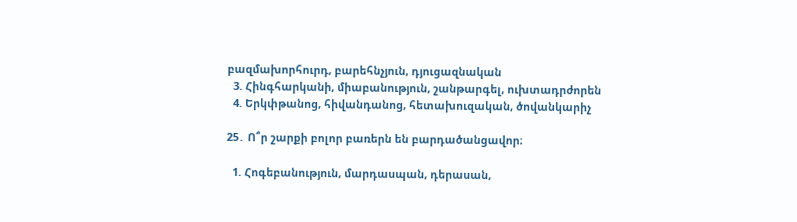բազմախորհուրդ, բարեհնչյուն, դյուցազնական
  3. Հինգհարկանի, միաբանություն, շանթարգել, ուխտադրժորեն
  4. Երկփթանոց, հիվանդանոց, հետախուզական, ծովանկարիչ

25․ Ո՞ր շարքի բոլոր բառերն են բարդածանցավոր։

  1. Հոգեբանություն, մարդասպան, դերասան,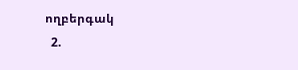ողբերգակ
  2.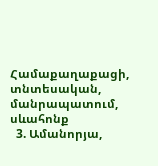Համաքաղաքացի, տնտեսական, մանրապատում, սևահոնք
  3. Ամանորյա,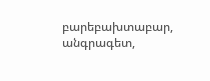բարեբախտաբար, անգրագետ,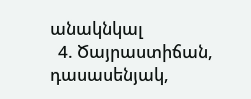անակնկալ
  4. Ծայրաստիճան, դասասենյակ,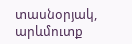տասնօրյակ, արևմուտք